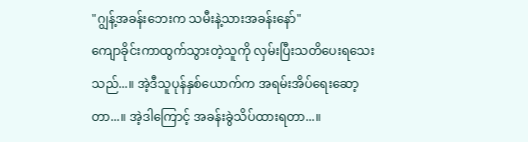"ဂျွန့်အခန်းဘေးက သမီးနဲ့သားအခန်းနော်"
ကျောခိုင်းကာထွက်သွားတဲ့သူကို လှမ်းပြီးသတိပေးရသေးသည်...။ အဲ့ဒီသူပုန်နှစ်ယောက်က အရမ်းအိပ်ရေးဆော့တာ...။ အဲ့ဒါကြောင့် အခန်းခွဲသိပ်ထားရတာ...။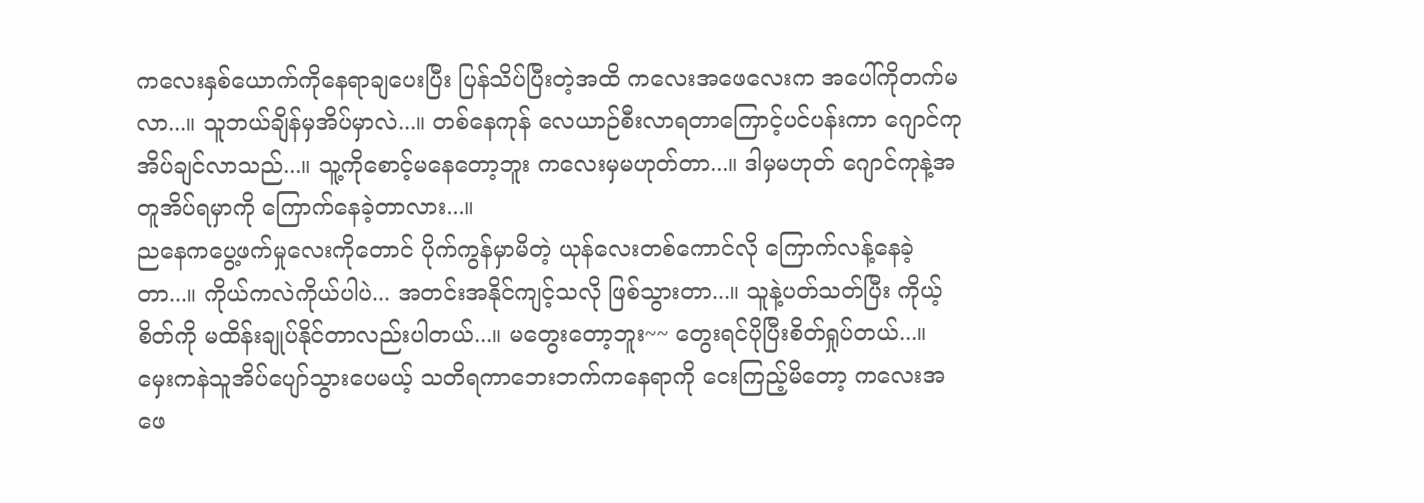ကလေးနှစ်ယောက်ကိုနေရာချပေးပြီး ပြန်သိပ်ပြီးတဲ့အထိ ကလေးအဖေလေးက အပေါ်ကိုတက်မလာ...။ သူဘယ်ချိန်မှအိပ်မှာလဲ...။ တစ်နေကုန် လေယာဉ်စီးလာရတာကြောင့်ပင်ပန်းကာ ဂျောင်ကုအိပ်ချင်လာသည်...။ သူ့ကိုစောင့်မနေတော့ဘူး ကလေးမှမဟုတ်တာ...။ ဒါမှမဟုတ် ဂျောင်ကုနဲ့အတူအိပ်ရမှာကို ကြောက်နေခဲ့တာလား...။
ညနေကပွေ့ဖက်မှုလေးကိုတောင် ပိုက်ကွန်မှာမိတဲ့ ယုန်လေးတစ်ကောင်လို ကြောက်လန့်နေခဲ့တာ...။ ကိုယ်ကလဲကိုယ်ပါပဲ... အတင်းအနိုင်ကျင့်သလို ဖြစ်သွားတာ...။ သူနဲ့ပတ်သတ်ပြီး ကိုယ့်စိတ်ကို မထိန်းချုပ်နိုင်တာလည်းပါတယ်...။ မတွေးတော့ဘူး~~ တွေးရင်ပိုပြီးစိတ်ရှုပ်တယ်...။
မှေးကနဲသူအိပ်ပျော်သွားပေမယ့် သတိရကာဘေးဘက်ကနေရာကို ငေးကြည့်မိတော့ ကလေးအဖေ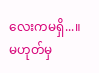လေးကမရှိ...။ မဟုတ်မှ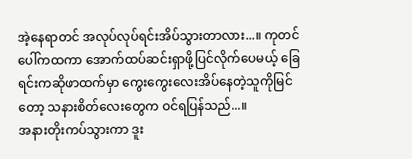အဲ့နေရာတင် အလုပ်လုပ်ရင်းအိပ်သွားတာလား...။ ကုတင်ပေါ်ကထကာ အောက်ထပ်ဆင်းရှာဖို့ပြင်လိုက်ပေမယ့် ခြေရင်းကဆိုဖာထက်မှာ ကွေးကွေးလေးအိပ်နေတဲ့သူကိုမြင်တော့ သနားစိတ်လေးတွေက ဝင်ရပြန်သည်...။
အနားတိုးကပ်သွားကာ ဒူး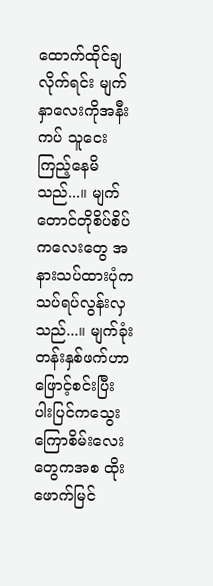ထောက်ထိုင်ချလိုက်ရင်း မျက်နှာလေးကိုအနီးကပ် သူငေးကြည့်နေမိသည်...။ မျက်တောင်တိုစိပ်စိပ်ကလေးတွေ အနားသပ်ထားပုံက သပ်ရပ်လွန်းလှသည်...။ မျက်ခုံးတန်းနှစ်ဖက်ဟာဖြောင့်စင်းပြီး ပါးပြင်ကသွေးကြောစိမ်းလေးတွေကအစ ထိုးဖောက်မြင်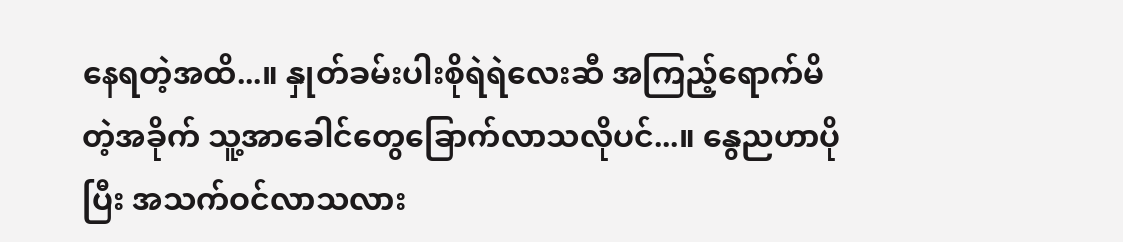နေရတဲ့အထိ...။ နှုတ်ခမ်းပါးစိုရဲရဲလေးဆီ အကြည့်ရောက်မိတဲ့အခိုက် သူ့အာခေါင်တွေခြောက်လာသလိုပင်...။ နွေညဟာပိုပြီး အသက်ဝင်လာသလား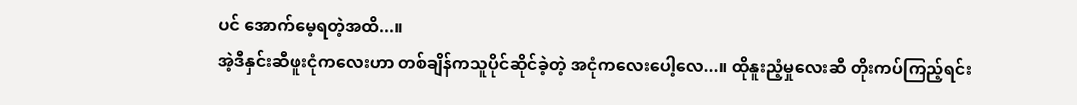ပင် အောက်မေ့ရတဲ့အထိ...။
အဲ့ဒီနှင်းဆီဖူးငုံကလေးဟာ တစ်ချိန်ကသူပိုင်ဆိုင်ခဲ့တဲ့ အငုံကလေးပေါ့လေ...။ ထိုနူးညံ့မှုလေးဆီ တိုးကပ်ကြည့်ရင်း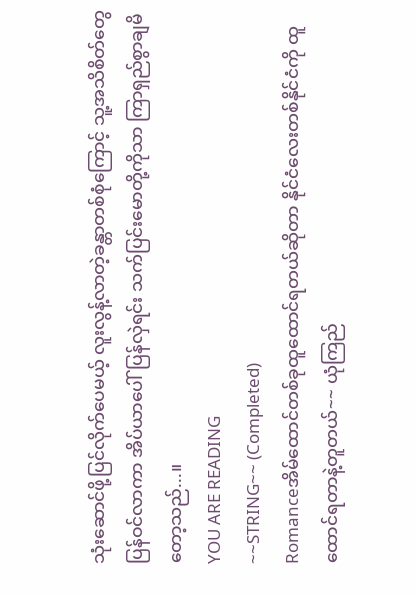သုံးဆောင်ဖို့ပြင်လိုက်ပေမယ့် လူးလွန့်လာတဲ့ခန္တာတစ်စုံကြောင့် သူ့အသိစိတ်တွေပြန်ဝင်လာကာ အိပ်ယာပေါ်ပြန်လှဲရင်း သက်ပြင်းမောတို့ကိုသာ ကြာရှည်စွာချမိတော့သည်...။
YOU ARE READING
~~STRING~~ (Completed)
Romanceအိမ်ထောင်တစ်ခုထူထောင်ရတယ်ဆိုတာ နိုင်ငံလေးတစ်နိုင်ငံကို ထူထောင်ရတာနဲ့တူတယ်~~ ယုံကြည်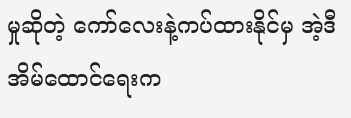မှုဆိုတဲ့ ကော်လေးနဲ့ကပ်ထားနိုင်မှ အဲ့ဒီအိမ်ထောင်ရေးက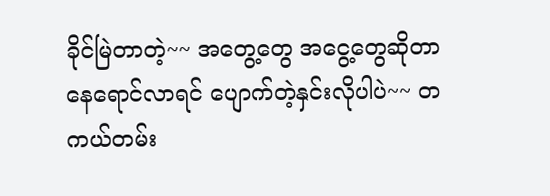ခိုင်မြဲတာတဲ့~~ အတွေ့တွေ အငွေ့တွေဆိုတာ နေရောင်လာရင် ပျောက်တဲ့နှင်းလိုပါပဲ~~ တကယ်တမ်း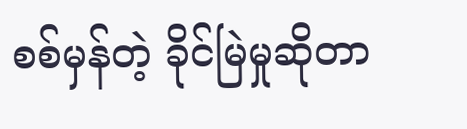စစ်မှန်တဲ့ ခိုင်မြဲမှုဆိုတာ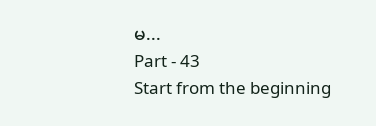မ...
Part - 43
Start from the beginning